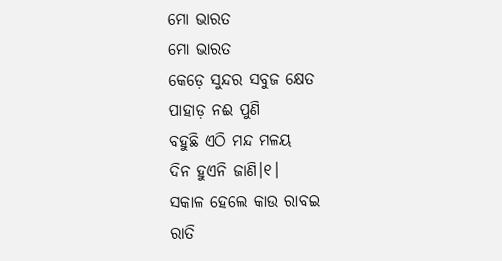ମୋ ଭାରତ
ମୋ ଭାରତ
କେଡ଼େ ସୁନ୍ଦର ସବୁଜ କ୍ଷେତ
ପାହାଡ଼ ନଈ ପୁଣି
ବହୁଛି ଏଠି ମନ୍ଦ ମଳୟ
ଦିନ ହୁଏନି ଜାଣି।୧।
ସକାଳ ହେଲେ କାଉ ରାବଇ
ରାତି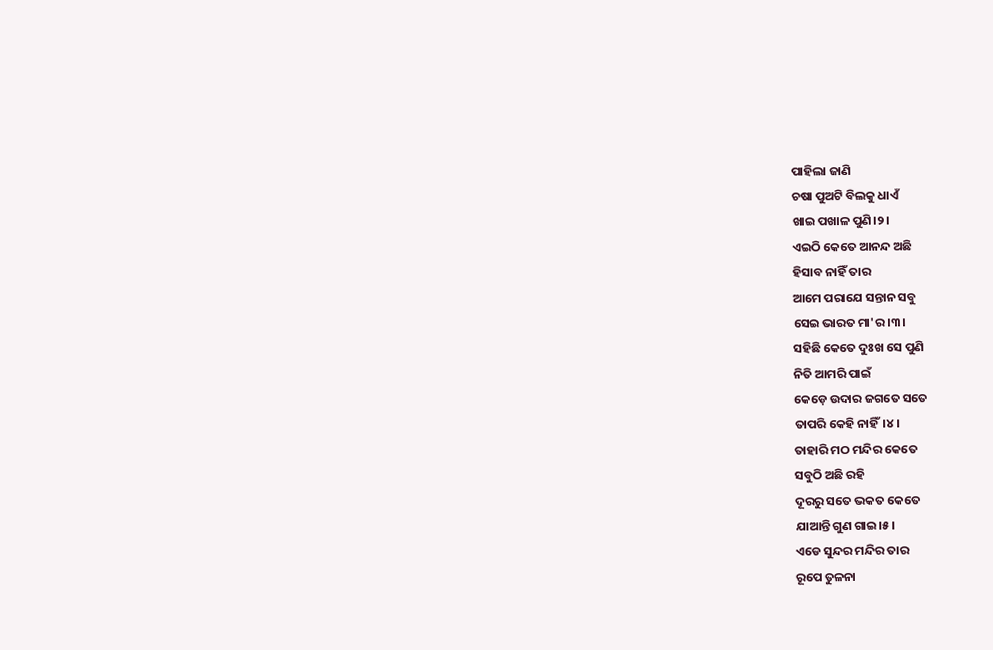ପାହିଲା ଜାଣି
ଚଷା ପୁଅଟି ବିଲକୁ ଧାଏଁ
ଖାଇ ପଖାଳ ପୁଣି।୨।
ଏଇଠି କେତେ ଆନନ୍ଦ ଅଛି
ହିସାବ ନାହିଁ ତାର
ଆମେ ପରାଯେ ସନ୍ତାନ ସବୁ
ସେଇ ଭାରତ ମା'ର।୩।
ସହିଛି କେତେ ଦୁଃଖ ସେ ପୁଣି
ନିତି ଆମରି ପାଇଁ
କେଡ଼େ ଉଦାର ଜଗତେ ସତେ
ତାପରି କେହି ନାହିଁ।୪।
ତାହାରି ମଠ ମନ୍ଦିର କେତେ
ସବୁଠି ଅଛି ରହି
ଦୂରରୁ ସତେ ଭକତ କେତେ
ଯାଆନ୍ତି ଗୁଣ ଗାଇ।୫।
ଏଡେ ସୁନ୍ଦର ମନ୍ଦିର ତାର
ରୂପେ ତୁଳନା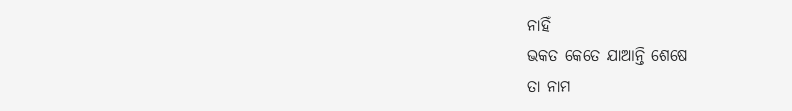ନାହିଁ
ଭକତ କେତେ ଯାଆନ୍ତି ଶେଷେ
ତା ନାମ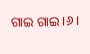ଗାଇ ଗାଇ।୬।